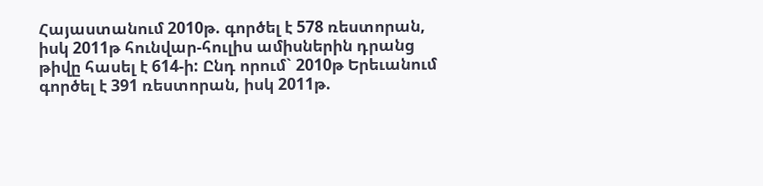Հայաստանում 2010թ. գործել է 578 ռեստորան, իսկ 2011թ հունվար-հուլիս ամիսներին դրանց թիվը հասել է 614-ի: Ընդ որում` 2010թ Երեւանում գործել է 391 ռեստորան, իսկ 2011թ.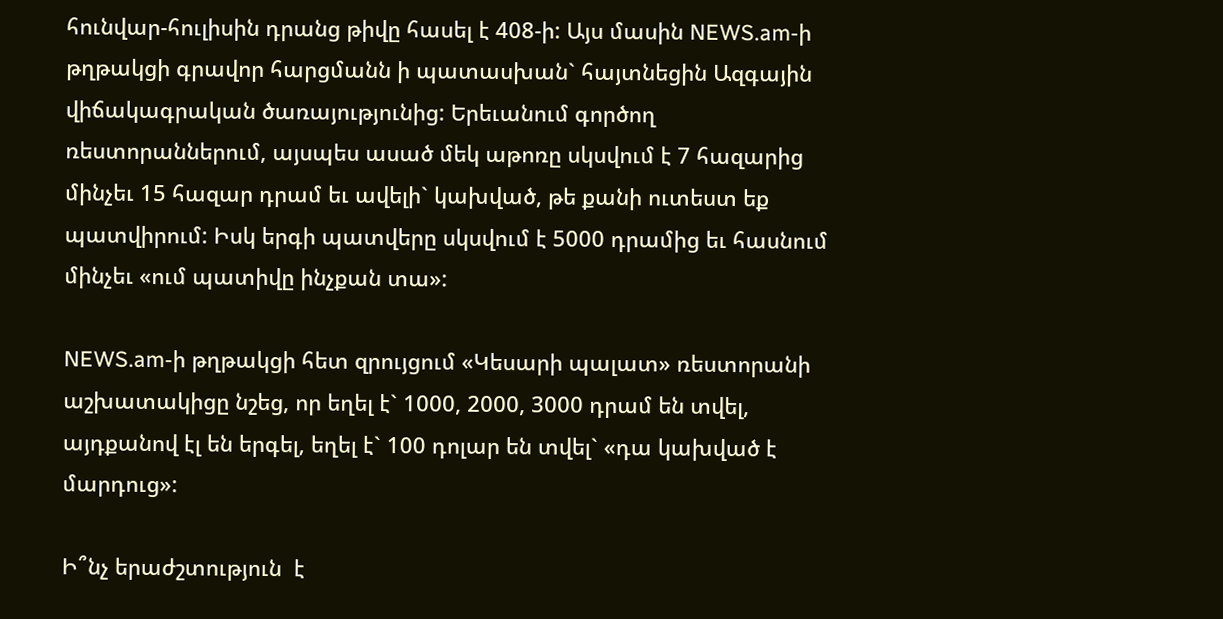հունվար-հուլիսին դրանց թիվը հասել է 408-ի: Այս մասին NEWS.am-ի թղթակցի գրավոր հարցմանն ի պատասխան` հայտնեցին Ազգային վիճակագրական ծառայությունից: Երեւանում գործող ռեստորաններում, այսպես ասած մեկ աթոռը սկսվում է 7 հազարից մինչեւ 15 հազար դրամ եւ ավելի` կախված, թե քանի ուտեստ եք պատվիրում: Իսկ երգի պատվերը սկսվում է 5000 դրամից եւ հասնում մինչեւ «ում պատիվը ինչքան տա»:

NEWS.am-ի թղթակցի հետ զրույցում «Կեսարի պալատ» ռեստորանի աշխատակիցը նշեց, որ եղել է` 1000, 2000, 3000 դրամ են տվել, այդքանով էլ են երգել, եղել է` 100 դոլար են տվել` «դա կախված է մարդուց»:

Ի՞նչ երաժշտություն  է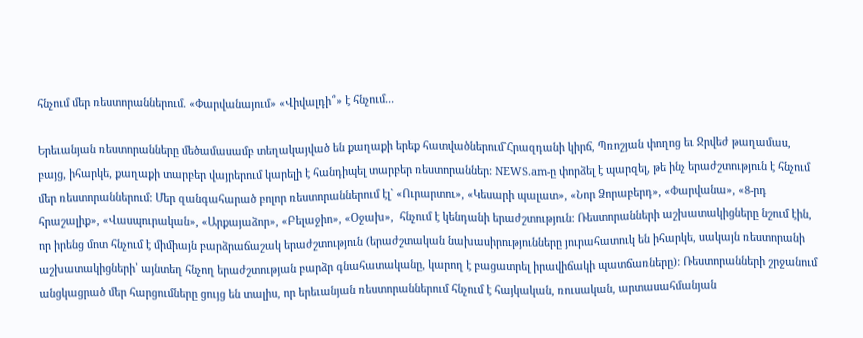հնչում մեր ռեստորաններում. «Փարվանայում» «Վիվալդի՞» է հնչում...

Երեւանյան ռեստորանները մեծամասամբ տեղակայված են քաղաքի երեք հատվածներում`Հրազդանի կիրճ, Պռոշյան փողոց եւ Ջրվեժ թաղամաս, բայց, իհարկե, քաղաքի տարբեր վայրերում կարելի է հանդիպել տարբեր ռեստորաններ: NEWS.am-ը փորձել է պարզել, թե ինչ երաժշտություն է հնչում մեր ռեստորաններում: Մեր զանգահարած բոլոր ռեստորաններում էլ` «Ուրարտու», «Կեսարի պալատ», «Նոր Ձորաբերդ», «Փարվանա», «8-րդ հրաշալիք», «Վասպուրական», «Արքայաձոր», «Բելաջիո», «Օջախ»,  հնչում է կենդանի երաժշտություն: Ռեստորանների աշխատակիցները նշում էին, որ իրենց մոտ հնչում է միմիայն բարձրաճաշակ երաժշտություն (երաժշտական նախասիրությունները յուրահատուկ են իհարկե, սակայն ռեստորանի աշխատակիցների՝ այնտեղ հնչող երաժշտության բարձր գնահատականը, կարող է բացատրել իրավիճակի պատճառները): Ռեստորանների շրջանում անցկացրած մեր հարցումները ցույց են տալիս, որ երեւանյան ռեստորաններում հնչում է հայկական, ռուսական, արտասահմանյան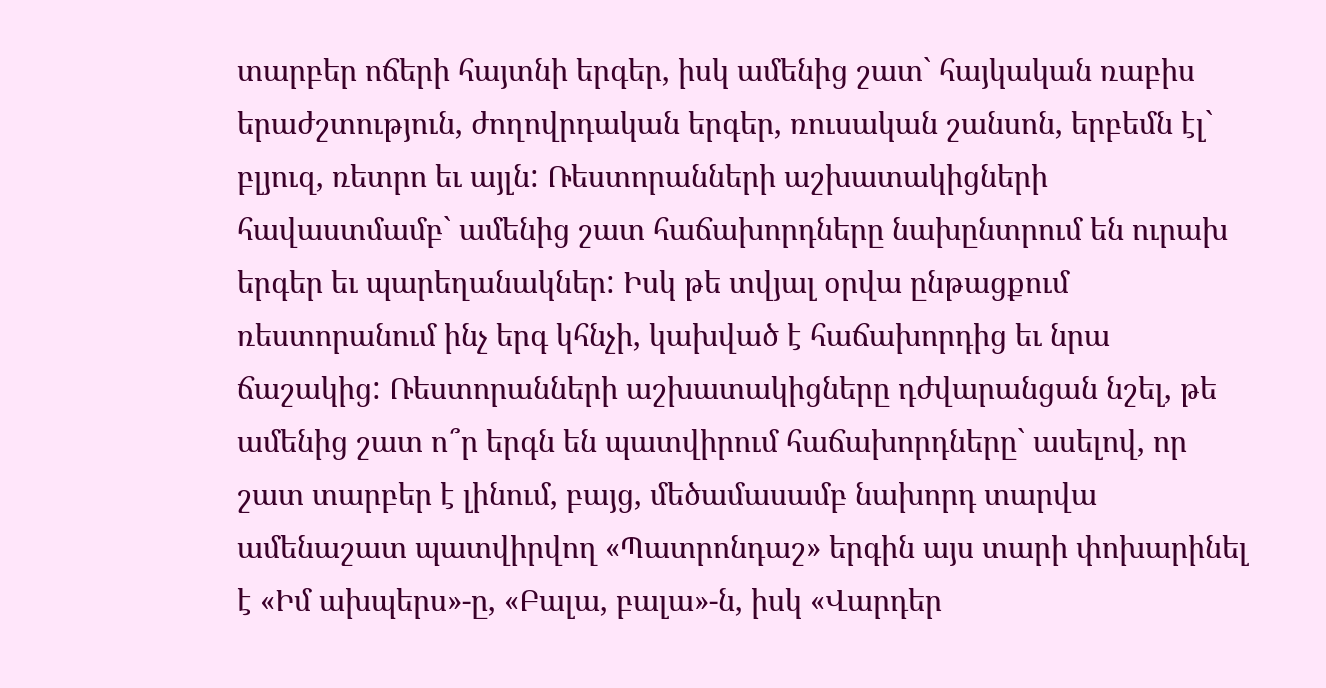տարբեր ոճերի հայտնի երգեր, իսկ ամենից շատ` հայկական ռաբիս երաժշտություն, ժողովրդական երգեր, ռուսական շանսոն, երբեմն էլ` բլյուզ, ռետրո եւ այլն: Ռեստորանների աշխատակիցների հավաստմամբ` ամենից շատ հաճախորդները նախընտրում են ուրախ երգեր եւ պարեղանակներ: Իսկ թե տվյալ օրվա ընթացքում ռեստորանում ինչ երգ կհնչի, կախված է հաճախորդից եւ նրա ճաշակից: Ռեստորանների աշխատակիցները դժվարանցան նշել, թե ամենից շատ ո՞ր երգն են պատվիրում հաճախորդները` ասելով, որ շատ տարբեր է լինում, բայց, մեծամասամբ նախորդ տարվա ամենաշատ պատվիրվող «Պատրոնդաշ» երգին այս տարի փոխարինել է «Իմ ախպերս»-ը, «Բալա, բալա»-ն, իսկ «Վարդեր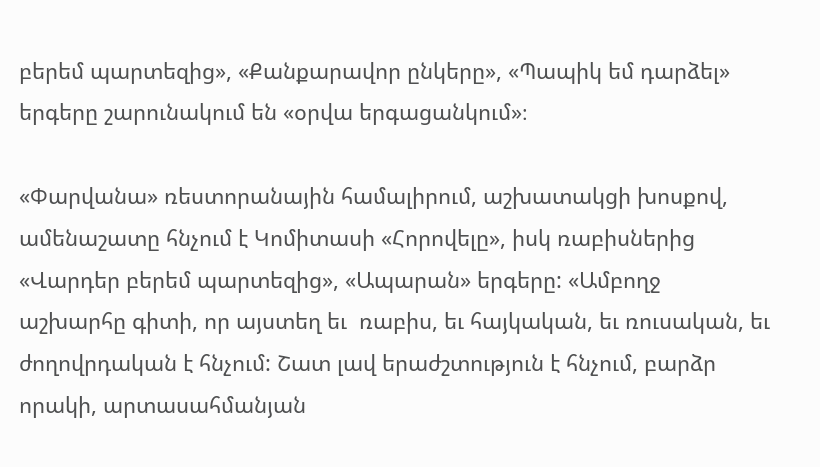բերեմ պարտեզից», «Քանքարավոր ընկերը», «Պապիկ եմ դարձել» երգերը շարունակում են «օրվա երգացանկում»։

«Փարվանա» ռեստորանային համալիրում, աշխատակցի խոսքով, ամենաշատը հնչում է Կոմիտասի «Հորովելը», իսկ ռաբիսներից «Վարդեր բերեմ պարտեզից», «Ապարան» երգերը: «Ամբողջ աշխարհը գիտի, որ այստեղ եւ  ռաբիս, եւ հայկական, եւ ռուսական, եւ ժողովրդական է հնչում: Շատ լավ երաժշտություն է հնչում, բարձր որակի, արտասահմանյան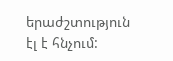երաժշտություն էլ է հնչում: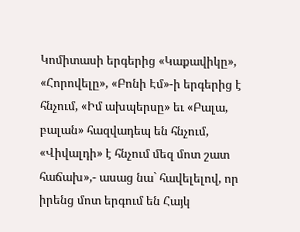Կոմիտասի երգերից «Կաքավիկը», «Հորովելը», «Բոնի Էմ»-ի երգերից է հնչում, «Իմ ախպերսը» եւ «Բալա, բալան» հազվադեպ են հնչում, «Վիվալդի» է հնչում մեզ մոտ շատ հաճախ»,- ասաց նա` հավելելով, որ  իրենց մոտ երգում են Հայկ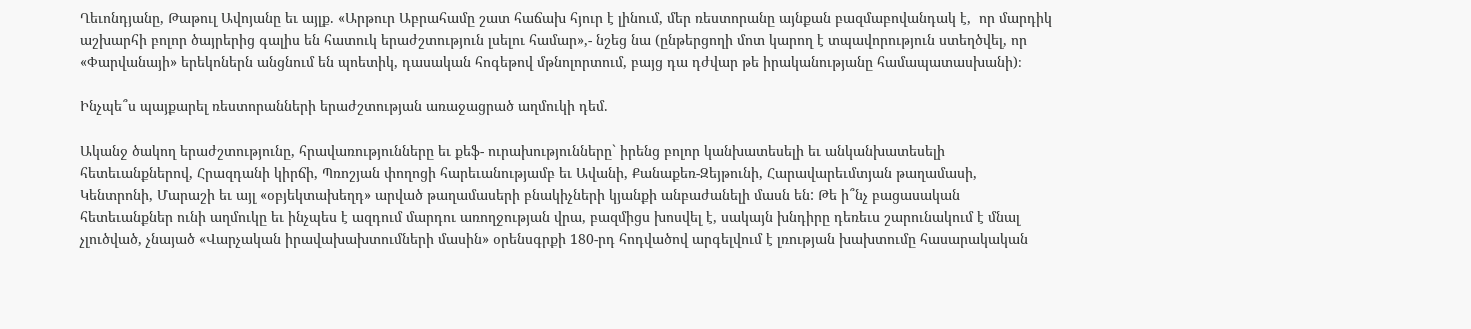Ղեւոնդյանը, Թաթուլ Ավոյանը եւ այլք. «Արթուր Աբրահամը շատ հաճախ հյուր է լինում, մեր ռեստորանը այնքան բազմաբովանդակ է,  որ մարդիկ աշխարհի բոլոր ծայրերից գալիս են հատուկ երաժշտություն լսելու համար»,- նշեց նա (ընթերցողի մոտ կարող է տպավորություն ստեղծվել, որ «Փարվանայի» երեկոներն անցնում են պոետիկ, դասական հոգեթով մթնոլորտում, բայց դա դժվար թե իրականությանը համապատասխանի)։

Ինչպե՞ս պայքարել ռեստորանների երաժշտության առաջացրած աղմուկի դեմ.

Ականջ ծակող երաժշտությունը, հրավառությունները եւ քեֆ- ուրախությունները` իրենց բոլոր կանխատեսելի եւ անկանխատեսելի հետեւանքներով, Հրազդանի կիրճի, Պռոշյան փողոցի հարեւանությամբ եւ Ավանի, Քանաքեռ-Զեյթունի, Հարավարեւմտյան թաղամասի, Կենտրոնի, Մարաշի եւ այլ «օբյեկտախեղդ» արված թաղամասերի բնակիչների կյանքի անբաժանելի մասն են: Թե ի՞նչ բացասական հետեւանքներ ունի աղմուկը եւ ինչպես է ազդում մարդու առողջության վրա, բազմիցս խոսվել է, սակայն խնդիրը դեռեւս շարունակում է մնալ չլուծված, չնայած «Վարչական իրավախախտումների մասին» օրենսգրքի 180-րդ հոդվածով արգելվում է լռության խախտումը հասարակական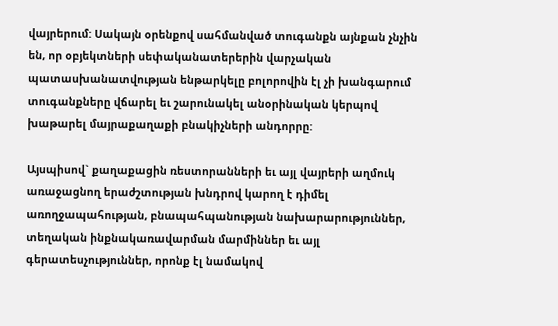վայրերում: Սակայն օրենքով սահմանված տուգանքն այնքան չնչին են, որ օբյեկտների սեփականատերերին վարչական պատասխանատվության ենթարկելը բոլորովին էլ չի խանգարում տուգանքները վճարել եւ շարունակել անօրինական կերպով խաթարել մայրաքաղաքի բնակիչների անդորրը:

Այսպիսով` քաղաքացին ռեստորանների եւ այլ վայրերի աղմուկ առաջացնող երաժշտության խնդրով կարող է դիմել առողջապահության, բնապահպանության նախարարություններ, տեղական ինքնակառավարման մարմիններ եւ այլ գերատեսչություններ, որոնք էլ նամակով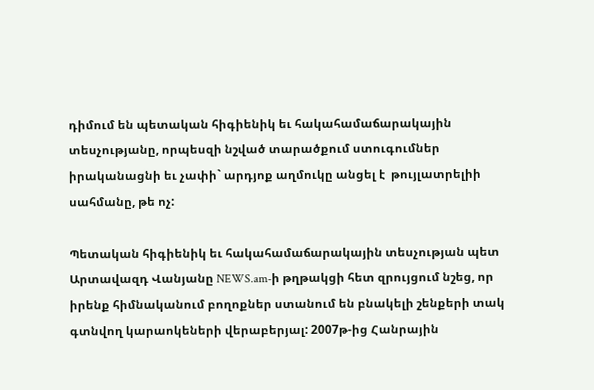դիմում են պետական հիգիենիկ եւ հակահամաճարակային տեսչությանը, որպեսզի նշված տարածքում ստուգումներ իրականացնի եւ չափի` արդյոք աղմուկը անցել է  թույլատրելիի սահմանը, թե ոչ:

Պետական հիգիենիկ եւ հակահամաճարակային տեսչության պետ Արտավազդ Վանյանը NEWS.am-ի թղթակցի հետ զրույցում նշեց, որ իրենք հիմնականում բողոքներ ստանում են բնակելի շենքերի տակ գտնվող կարաոկեների վերաբերյալ: 2007թ-ից Հանրային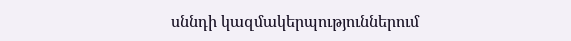սննդի կազմակերպություններում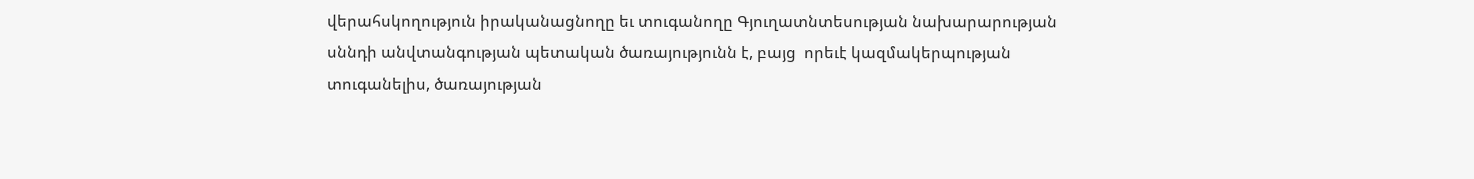վերահսկողություն իրականացնողը եւ տուգանողը Գյուղատնտեսության նախարարության սննդի անվտանգության պետական ծառայությունն է, բայց  որեւէ կազմակերպության տուգանելիս, ծառայության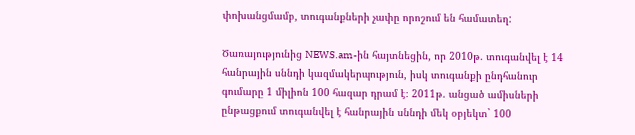փոխանցմամբ, տուգանքների չափը որոշում են համատեղ:

Ծառայությունից NEWS.am-ին հայտնեցին, որ 2010թ. տուգանվել է 14 հանրային սննդի կազմակերպություն, իսկ տուգանքի ընդհանուր գումարը 1 միլիոն 100 հազար դրամ է։ 2011թ. անցած ամիսների ընթացքում տուգանվել է հանրային սննդի մեկ օբյեկտ` 100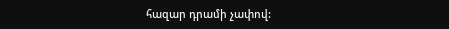հազար դրամի չափով: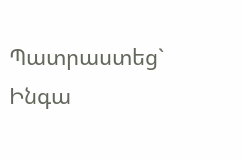Պատրաստեց` Ինգա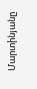Մարտինյանը